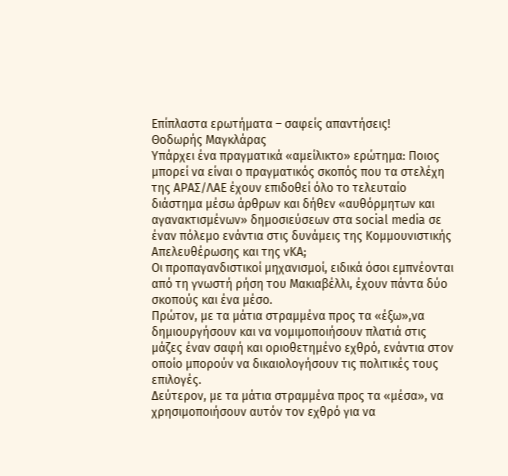Επίπλαστα ερωτήματα – σαφείς απαντήσεις!
Θοδωρής Μαγκλάρας
Υπάρχει ένα πραγματικά «αμείλικτο» ερώτημα: Ποιος μπορεί να είναι ο πραγματικός σκοπός που τα στελέχη της ΑΡΑΣ/ΛΑΕ έχουν επιδοθεί όλο το τελευταίο διάστημα μέσω άρθρων και δήθεν «αυθόρμητων και αγανακτισμένων» δημοσιεύσεων στα social media σε έναν πόλεμο ενάντια στις δυνάμεις της Κομμουνιστικής Απελευθέρωσης και της νΚΑ;
Οι προπαγανδιστικοί μηχανισμοί, ειδικά όσοι εμπνέονται από τη γνωστή ρήση του Μακιαβέλλι, έχουν πάντα δύο σκοπούς και ένα μέσο.
Πρώτον, με τα μάτια στραμμένα προς τα «έξω»,να δημιουργήσουν και να νομιμοποιήσουν πλατιά στις μάζες έναν σαφή και οριοθετημένο εχθρό, ενάντια στον οποίο μπορούν να δικαιολογήσουν τις πολιτικές τους επιλογές.
Δεύτερον, με τα μάτια στραμμένα προς τα «μέσα», να χρησιμοποιήσουν αυτόν τον εχθρό για να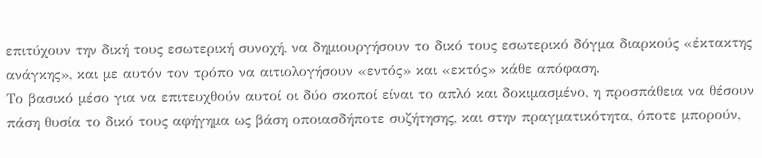επιτύχουν την δική τους εσωτερική συνοχή, να δημιουργήσουν το δικό τους εσωτερικό δόγμα διαρκούς «έκτακτης ανάγκης», και με αυτόν τον τρόπο να αιτιολογήσουν «εντός» και «εκτός» κάθε απόφαση.
Το βασικό μέσο για να επιτευχθούν αυτοί οι δύο σκοποί είναι το απλό και δοκιμασμένο, η προσπάθεια να θέσουν πάση θυσία το δικό τους αφήγημα ως βάση οποιασδήποτε συζήτησης, και στην πραγματικότητα, όποτε μπορούν,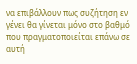να επιβάλλουν πως συζήτηση εν γένει θα γίνεται μόνο στο βαθμό που πραγματοποιείται επάνω σε αυτή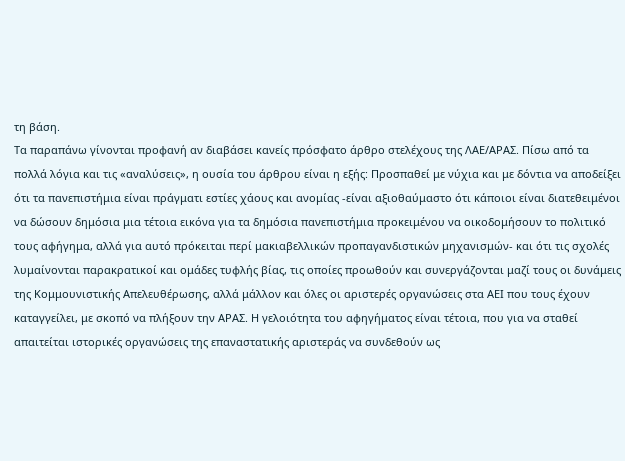τη βάση.
Τα παραπάνω γίνονται προφανή αν διαβάσει κανείς πρόσφατο άρθρο στελέχους της ΛΑΕ/ΑΡΑΣ. Πίσω από τα πολλά λόγια και τις «αναλύσεις», η ουσία του άρθρου είναι η εξής: Προσπαθεί με νύχια και με δόντια να αποδείξει ότι τα πανεπιστήμια είναι πράγματι εστίες χάους και ανομίας -είναι αξιοθαύμαστο ότι κάποιοι είναι διατεθειμένοι να δώσουν δημόσια μια τέτοια εικόνα για τα δημόσια πανεπιστήμια προκειμένου να οικοδομήσουν το πολιτικό τους αφήγημα, αλλά για αυτό πρόκειται περί μακιαβελλικών προπαγανδιστικών μηχανισμών- και ότι τις σχολές λυμαίνονται παρακρατικοί και ομάδες τυφλής βίας, τις οποίες προωθούν και συνεργάζονται μαζί τους οι δυνάμεις της Κομμουνιστικής Απελευθέρωσης, αλλά μάλλον και όλες οι αριστερές οργανώσεις στα ΑΕΙ που τους έχουν καταγγείλει, με σκοπό να πλήξουν την ΑΡΑΣ. Η γελοιότητα του αφηγήματος είναι τέτοια, που για να σταθεί απαιτείται ιστορικές οργανώσεις της επαναστατικής αριστεράς να συνδεθούν ως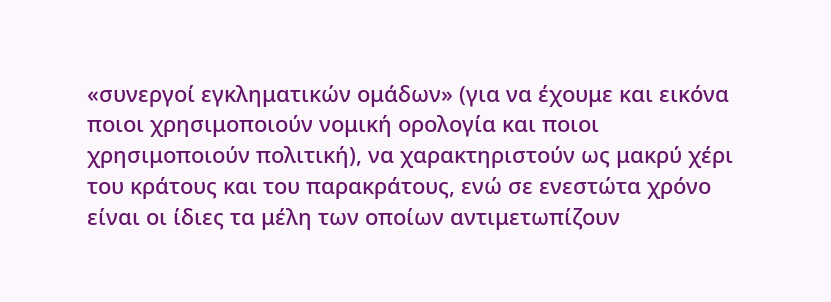«συνεργοί εγκληματικών ομάδων» (για να έχουμε και εικόνα ποιοι χρησιμοποιούν νομική ορολογία και ποιοι χρησιμοποιούν πολιτική), να χαρακτηριστούν ως μακρύ χέρι του κράτους και του παρακράτους, ενώ σε ενεστώτα χρόνο είναι οι ίδιες τα μέλη των οποίων αντιμετωπίζουν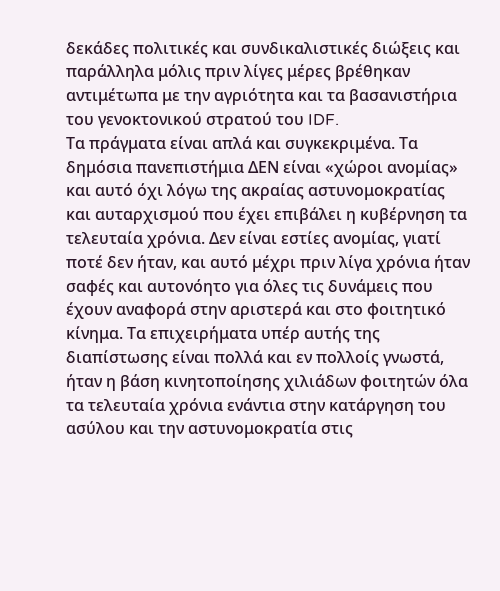δεκάδες πολιτικές και συνδικαλιστικές διώξεις και παράλληλα μόλις πριν λίγες μέρες βρέθηκαν αντιμέτωπα με την αγριότητα και τα βασανιστήρια του γενοκτονικού στρατού του IDF.
Τα πράγματα είναι απλά και συγκεκριμένα. Τα δημόσια πανεπιστήμια ΔΕΝ είναι «χώροι ανομίας» και αυτό όχι λόγω της ακραίας αστυνομοκρατίας και αυταρχισμού που έχει επιβάλει η κυβέρνηση τα τελευταία χρόνια. Δεν είναι εστίες ανομίας, γιατί ποτέ δεν ήταν, και αυτό μέχρι πριν λίγα χρόνια ήταν σαφές και αυτονόητο για όλες τις δυνάμεις που έχουν αναφορά στην αριστερά και στο φοιτητικό κίνημα. Τα επιχειρήματα υπέρ αυτής της διαπίστωσης είναι πολλά και εν πολλοίς γνωστά, ήταν η βάση κινητοποίησης χιλιάδων φοιτητών όλα τα τελευταία χρόνια ενάντια στην κατάργηση του ασύλου και την αστυνομοκρατία στις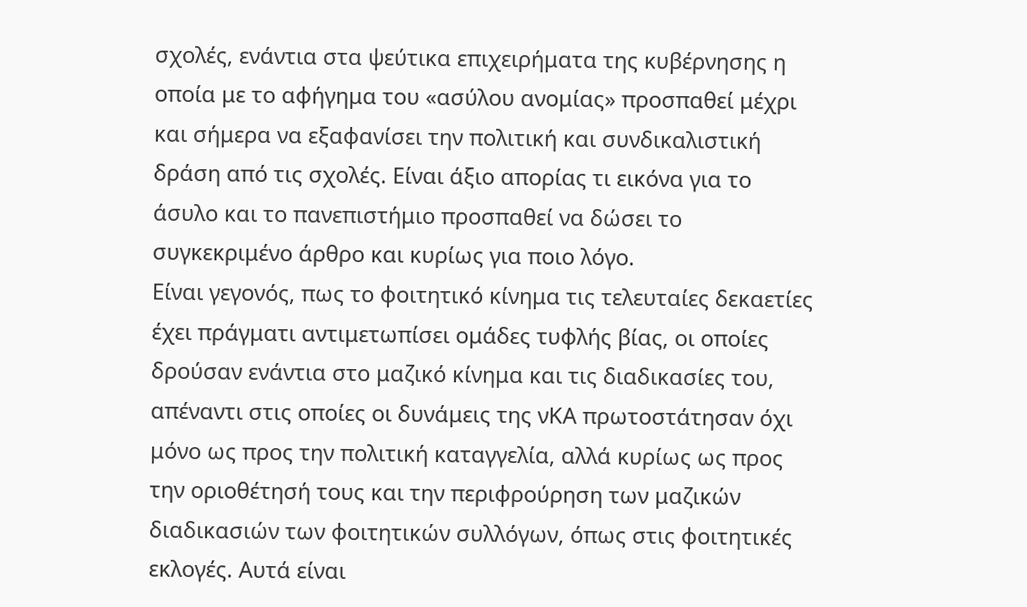σχολές, ενάντια στα ψεύτικα επιχειρήματα της κυβέρνησης η οποία με το αφήγημα του «ασύλου ανομίας» προσπαθεί μέχρι και σήμερα να εξαφανίσει την πολιτική και συνδικαλιστική δράση από τις σχολές. Είναι άξιο απορίας τι εικόνα για το άσυλο και το πανεπιστήμιο προσπαθεί να δώσει το συγκεκριμένο άρθρο και κυρίως για ποιο λόγο.
Είναι γεγονός, πως το φοιτητικό κίνημα τις τελευταίες δεκαετίες έχει πράγματι αντιμετωπίσει ομάδες τυφλής βίας, οι οποίες δρούσαν ενάντια στο μαζικό κίνημα και τις διαδικασίες του, απέναντι στις οποίες οι δυνάμεις της νΚΑ πρωτοστάτησαν όχι μόνο ως προς την πολιτική καταγγελία, αλλά κυρίως ως προς την οριοθέτησή τους και την περιφρούρηση των μαζικών διαδικασιών των φοιτητικών συλλόγων, όπως στις φοιτητικές εκλογές. Αυτά είναι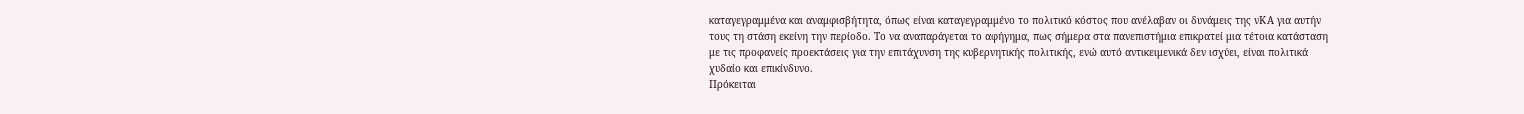καταγεγραμμένα και αναμφισβήτητα, όπως είναι καταγεγραμμένο το πολιτικό κόστος που ανέλαβαν οι δυνάμεις της νΚΑ για αυτήν τους τη στάση εκείνη την περίοδο. Το να αναπαράγεται το αφήγημα, πως σήμερα στα πανεπιστήμια επικρατεί μια τέτοια κατάσταση με τις προφανείς προεκτάσεις για την επιτάχυνση της κυβερνητικής πολιτικής, ενώ αυτό αντικειμενικά δεν ισχύει, είναι πολιτικά χυδαίο και επικίνδυνο.
Πρόκειται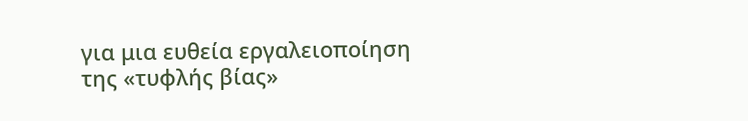για μια ευθεία εργαλειοποίηση της «τυφλής βίας»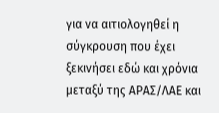για να αιτιολογηθεί η σύγκρουση που έχει ξεκινήσει εδώ και χρόνια μεταξύ της ΑΡΑΣ/ΛΑΕ και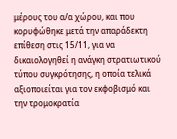μέρους του α/α χώρου, και που κορυφώθηκε μετά την απαράδεκτη επίθεση στις 15/11, για να δικαιολογηθεί η ανάγκη στρατιωτικού τύπου συγκρότησης, η οποία τελικά αξιοποιείται για τον εκφοβισμό και την τρομοκρατία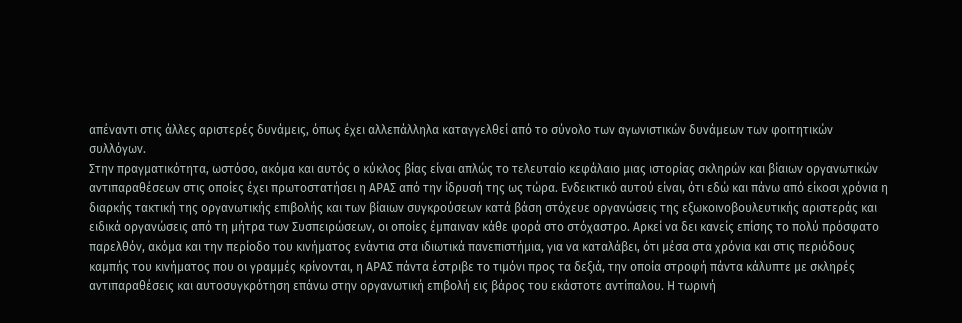απέναντι στις άλλες αριστερές δυνάμεις, όπως έχει αλλεπάλληλα καταγγελθεί από το σύνολο των αγωνιστικών δυνάμεων των φοιτητικών συλλόγων.
Στην πραγματικότητα, ωστόσο, ακόμα και αυτός ο κύκλος βίας είναι απλώς το τελευταίο κεφάλαιο μιας ιστορίας σκληρών και βίαιων οργανωτικών αντιπαραθέσεων στις οποίες έχει πρωτοστατήσει η ΑΡΑΣ από την ίδρυσή της ως τώρα. Ενδεικτικό αυτού είναι, ότι εδώ και πάνω από είκοσι χρόνια η διαρκής τακτική της οργανωτικής επιβολής και των βίαιων συγκρούσεων κατά βάση στόχευε οργανώσεις της εξωκοινοβουλευτικής αριστεράς και ειδικά οργανώσεις από τη μήτρα των Συσπειρώσεων, οι οποίες έμπαιναν κάθε φορά στο στόχαστρο. Αρκεί να δει κανείς επίσης το πολύ πρόσφατο παρελθόν, ακόμα και την περίοδο του κινήματος ενάντια στα ιδιωτικά πανεπιστήμια, για να καταλάβει, ότι μέσα στα χρόνια και στις περιόδους καμπής του κινήματος που οι γραμμές κρίνονται, η ΑΡΑΣ πάντα έστριβε το τιμόνι προς τα δεξιά, την οποία στροφή πάντα κάλυπτε με σκληρές αντιπαραθέσεις και αυτοσυγκρότηση επάνω στην οργανωτική επιβολή εις βάρος του εκάστοτε αντίπαλου. Η τωρινή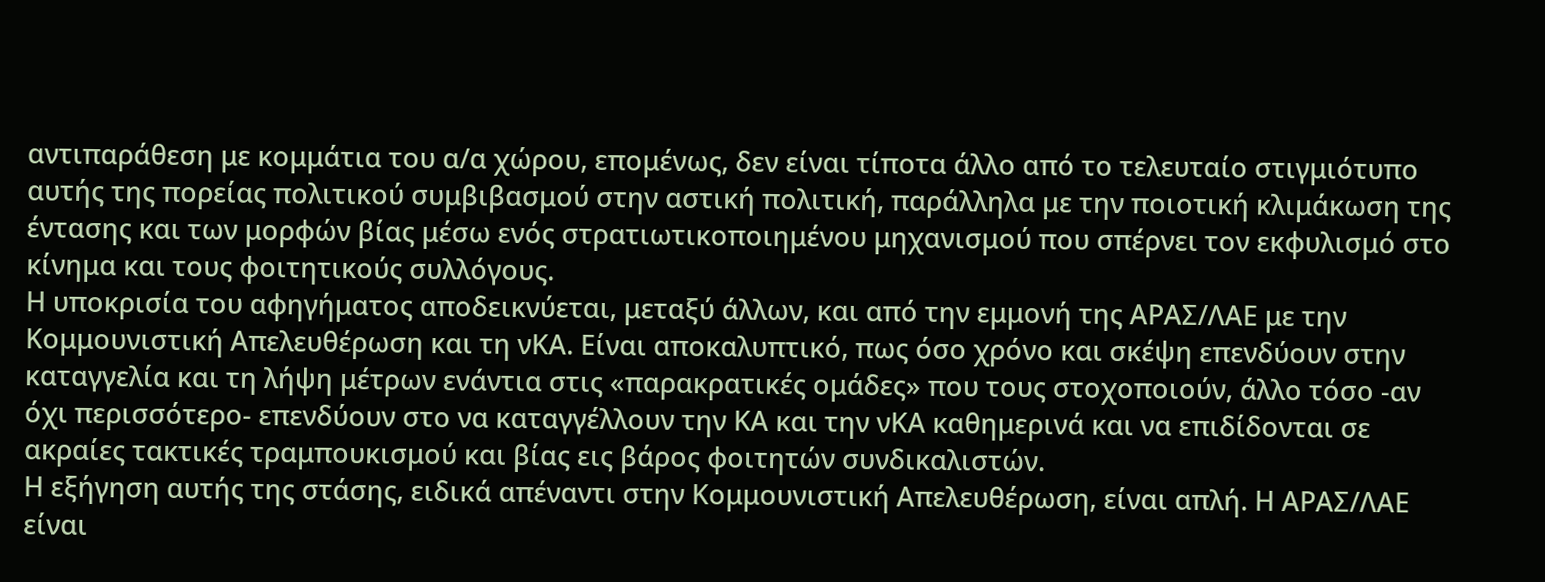αντιπαράθεση με κομμάτια του α/α χώρου, επομένως, δεν είναι τίποτα άλλο από το τελευταίο στιγμιότυπο αυτής της πορείας πολιτικού συμβιβασμού στην αστική πολιτική, παράλληλα με την ποιοτική κλιμάκωση της έντασης και των μορφών βίας μέσω ενός στρατιωτικοποιημένου μηχανισμού που σπέρνει τον εκφυλισμό στο κίνημα και τους φοιτητικούς συλλόγους.
Η υποκρισία του αφηγήματος αποδεικνύεται, μεταξύ άλλων, και από την εμμονή της ΑΡΑΣ/ΛΑΕ με την Κομμουνιστική Απελευθέρωση και τη νΚΑ. Είναι αποκαλυπτικό, πως όσο χρόνο και σκέψη επενδύουν στην καταγγελία και τη λήψη μέτρων ενάντια στις «παρακρατικές ομάδες» που τους στοχοποιούν, άλλο τόσο -αν όχι περισσότερο- επενδύουν στο να καταγγέλλουν την ΚΑ και την νΚΑ καθημερινά και να επιδίδονται σε ακραίες τακτικές τραμπουκισμού και βίας εις βάρος φοιτητών συνδικαλιστών.
Η εξήγηση αυτής της στάσης, ειδικά απέναντι στην Κομμουνιστική Απελευθέρωση, είναι απλή. Η ΑΡΑΣ/ΛΑΕ είναι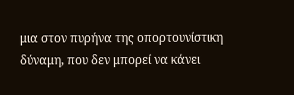μια στον πυρήνα της οπορτουνίστικη δύναμη, που δεν μπορεί να κάνει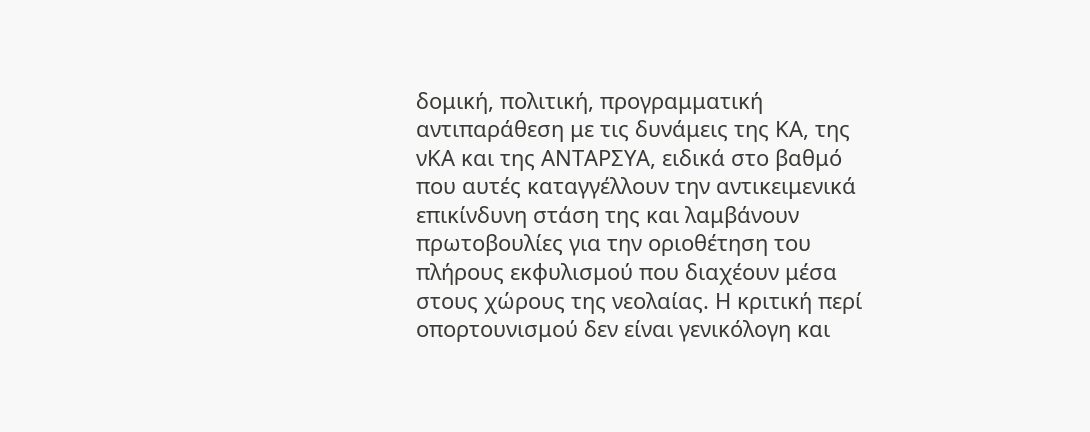δομική, πολιτική, προγραμματική αντιπαράθεση με τις δυνάμεις της ΚΑ, της νΚΑ και της ΑΝΤΑΡΣΥΑ, ειδικά στο βαθμό που αυτές καταγγέλλουν την αντικειμενικά επικίνδυνη στάση της και λαμβάνουν πρωτοβουλίες για την οριοθέτηση του πλήρους εκφυλισμού που διαχέουν μέσα στους χώρους της νεολαίας. Η κριτική περί οπορτουνισμού δεν είναι γενικόλογη και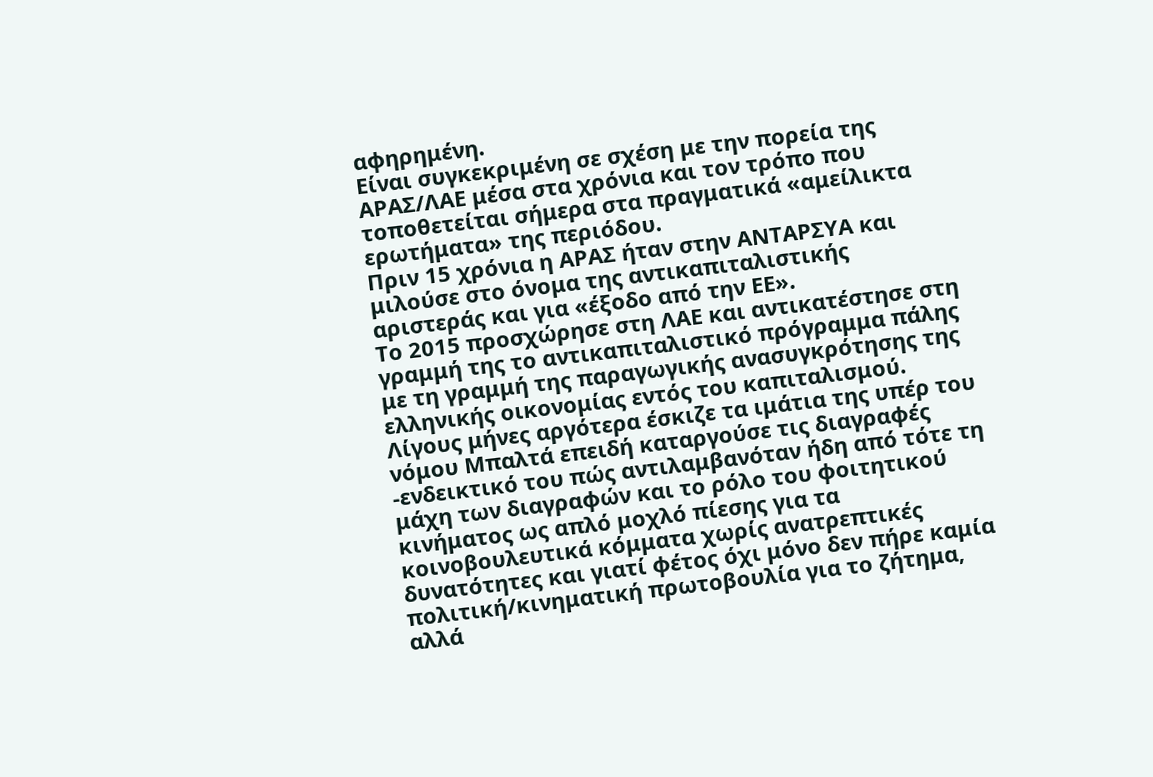αφηρημένη.
Είναι συγκεκριμένη σε σχέση με την πορεία της ΑΡΑΣ/ΛΑΕ μέσα στα χρόνια και τον τρόπο που τοποθετείται σήμερα στα πραγματικά «αμείλικτα ερωτήματα» της περιόδου.
Πριν 15 χρόνια η ΑΡΑΣ ήταν στην ΑΝΤΑΡΣΥΑ και μιλούσε στο όνομα της αντικαπιταλιστικής αριστεράς και για «έξοδο από την ΕΕ».
Το 2015 προσχώρησε στη ΛΑΕ και αντικατέστησε στη γραμμή της το αντικαπιταλιστικό πρόγραμμα πάλης με τη γραμμή της παραγωγικής ανασυγκρότησης της ελληνικής οικονομίας εντός του καπιταλισμού.
Λίγους μήνες αργότερα έσκιζε τα ιμάτια της υπέρ του νόμου Μπαλτά επειδή καταργούσε τις διαγραφές -ενδεικτικό του πώς αντιλαμβανόταν ήδη από τότε τη μάχη των διαγραφών και το ρόλο του φοιτητικού κινήματος ως απλό μοχλό πίεσης για τα κοινοβουλευτικά κόμματα χωρίς ανατρεπτικές δυνατότητες και γιατί φέτος όχι μόνο δεν πήρε καμία πολιτική/κινηματική πρωτοβουλία για το ζήτημα, αλλά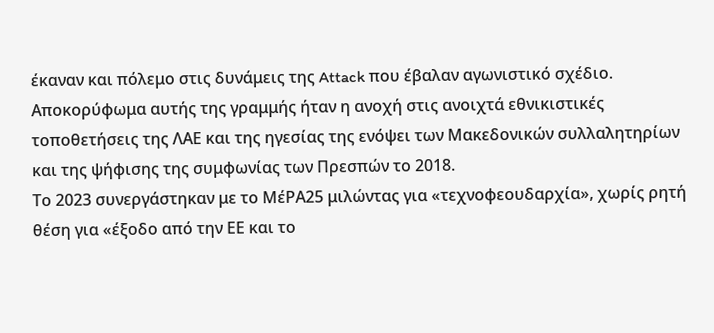έκαναν και πόλεμο στις δυνάμεις της Attack που έβαλαν αγωνιστικό σχέδιο.
Αποκορύφωμα αυτής της γραμμής ήταν η ανοχή στις ανοιχτά εθνικιστικές τοποθετήσεις της ΛΑΕ και της ηγεσίας της ενόψει των Μακεδονικών συλλαλητηρίων και της ψήφισης της συμφωνίας των Πρεσπών το 2018.
Το 2023 συνεργάστηκαν με το ΜέΡΑ25 μιλώντας για «τεχνοφεουδαρχία», χωρίς ρητή θέση για «έξοδο από την ΕΕ και το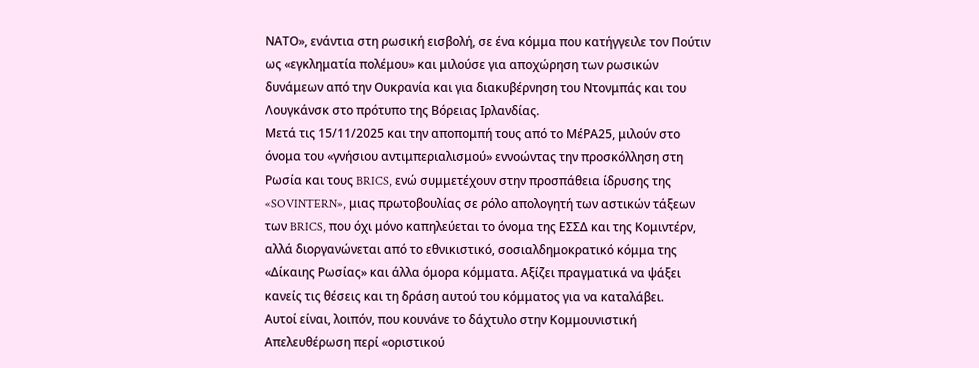ΝΑΤΟ», ενάντια στη ρωσική εισβολή, σε ένα κόμμα που κατήγγειλε τον Πούτιν ως «εγκληματία πολέμου» και μιλούσε για αποχώρηση των ρωσικών δυνάμεων από την Ουκρανία και για διακυβέρνηση του Ντονμπάς και του Λουγκάνσκ στο πρότυπο της Βόρειας Ιρλανδίας.
Μετά τις 15/11/2025 και την αποπομπή τους από το ΜέΡΑ25, μιλούν στο όνομα του «γνήσιου αντιμπεριαλισμού» εννοώντας την προσκόλληση στη Ρωσία και τους BRICS, ενώ συμμετέχουν στην προσπάθεια ίδρυσης της «SOVINTERN», μιας πρωτοβουλίας σε ρόλο απολογητή των αστικών τάξεων των BRICS, που όχι μόνο καπηλεύεται το όνομα της ΕΣΣΔ και της Κομιντέρν, αλλά διοργανώνεται από το εθνικιστικό, σοσιαλδημοκρατικό κόμμα της «Δίκαιης Ρωσίας» και άλλα όμορα κόμματα. Αξίζει πραγματικά να ψάξει κανείς τις θέσεις και τη δράση αυτού του κόμματος για να καταλάβει.
Αυτοί είναι, λοιπόν, που κουνάνε το δάχτυλο στην Κομμουνιστική Απελευθέρωση περί «οριστικού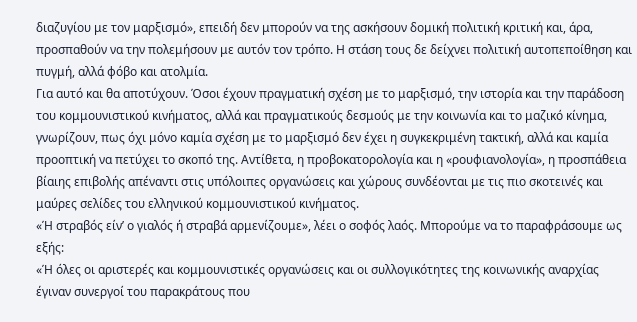διαζυγίου με τον μαρξισμό», επειδή δεν μπορούν να της ασκήσουν δομική πολιτική κριτική και, άρα, προσπαθούν να την πολεμήσουν με αυτόν τον τρόπο. Η στάση τους δε δείχνει πολιτική αυτοπεποίθηση και πυγμή, αλλά φόβο και ατολμία.
Για αυτό και θα αποτύχουν. Όσοι έχουν πραγματική σχέση με το μαρξισμό, την ιστορία και την παράδοση του κομμουνιστικού κινήματος, αλλά και πραγματικούς δεσμούς με την κοινωνία και το μαζικό κίνημα, γνωρίζουν, πως όχι μόνο καμία σχέση με το μαρξισμό δεν έχει η συγκεκριμένη τακτική, αλλά και καμία προοπτική να πετύχει το σκοπό της. Αντίθετα, η προβοκατορολογία και η «ρουφιανολογία», η προσπάθεια βίαιης επιβολής απέναντι στις υπόλοιπες οργανώσεις και χώρους συνδέονται με τις πιο σκοτεινές και μαύρες σελίδες του ελληνικού κομμουνιστικού κινήματος.
«Ή στραβός είν’ ο γιαλός ή στραβά αρμενίζουμε», λέει ο σοφός λαός. Μπορούμε να το παραφράσουμε ως εξής:
«Ή όλες οι αριστερές και κομμουνιστικές οργανώσεις και οι συλλογικότητες της κοινωνικής αναρχίας έγιναν συνεργοί του παρακράτους που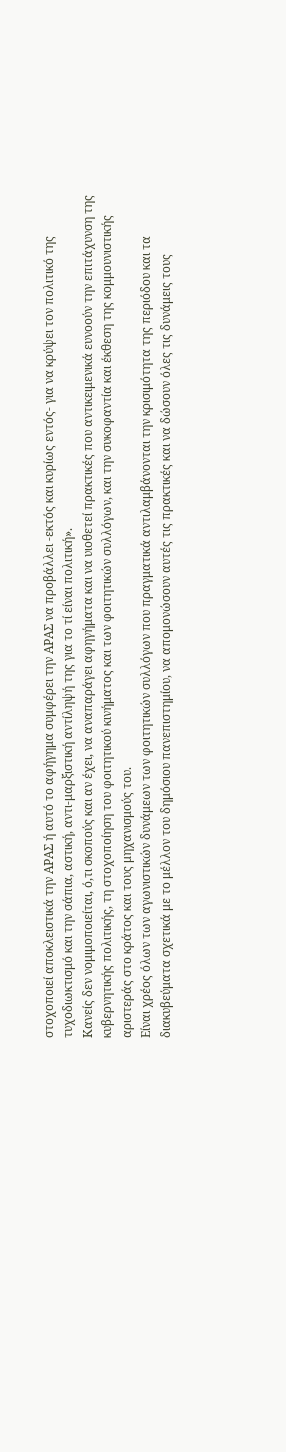στοχοποιεί αποκλειστικά την ΑΡΑΣ ή αυτό το αφήγημα συμφέρει την ΑΡΑΣ να προβάλλει -εκτός και κυρίως εντός- για να κρύψει τον πολιτικό της τυχοδιωκτισμό και την σάπια, αστική, αντι-μαρξιστική αντίληψή της για το τί είναι πολιτική».
Κανείς δεν νομιμοποιείται, ό,τι σκοπούς και αν έχει, να αναπαράγει αφηγήματα και να υιοθετεί πρακτικές που αντικειμενικά ευνοούν την επιτάχυνση της κυβερνητικής πολιτικής, τη στοχοποίηση του φοιτητικού κινήματος και των φοιτητικών συλλόγων, και την συκοφαντία και έκθεση της κομμουνιστικής αριστεράς στο κράτος και τους μηχανισμούς του.
Είναι χρέος όλων των αγωνιστικών δυνάμεων των φοιτητικών συλλόγων που πραγματικά αντιλαμβάνονται την κρισιμότητα της περιόδου και τα διακυβεύματα σχετικά με το μέλλον του δημόσιου πανεπιστημίου, να απομονώσουν αυτές τις πρακτικές και να δώσουν όλες τις δυνάμεις τους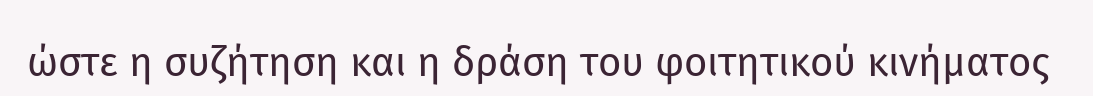ώστε η συζήτηση και η δράση του φοιτητικού κινήματος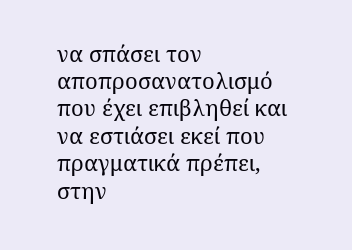να σπάσει τον αποπροσανατολισμό που έχει επιβληθεί και να εστιάσει εκεί που πραγματικά πρέπει, στην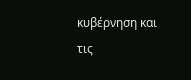κυβέρνηση και τις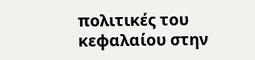πολιτικές του κεφαλαίου στην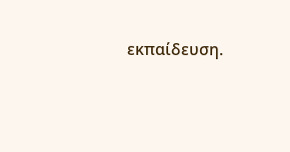εκπαίδευση.